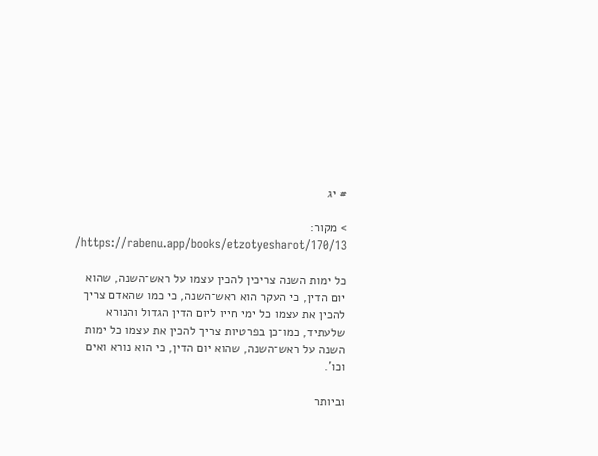# יג

> מקור: https://rabenu.app/books/etzotyesharot/170/13/

כל ימות השנה צריכין להכין עצמו על ראש־השנה, שהוא יום הדין, כי העקר הוא ראש־השנה, כי כמו שהאדם צריך להכין את עצמו כל ימי חייו ליום הדין הגדול והנורא שלעתיד, כמו־כן בפרטיות צריך להכין את עצמו כל ימות השנה על ראש־השנה, שהוא יום הדין, כי הוא נורא ואים וכו'.

וביותר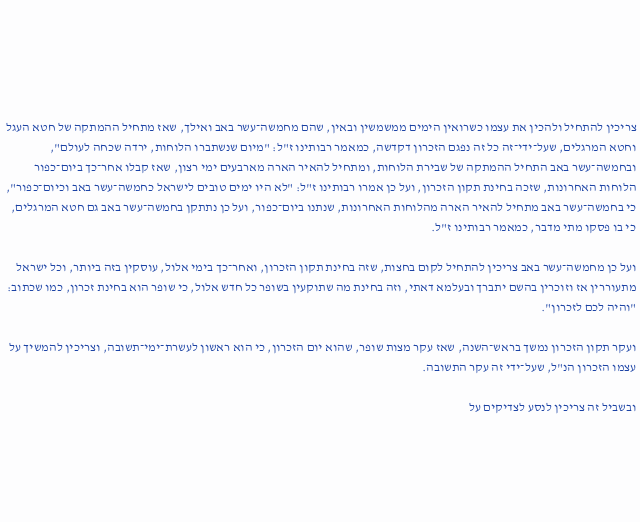צריכין להתחיל ולהכין את עצמו כשרואין הימים ממשמשין ובאין, שהם מחמשה־עשר באב ואילך, שאז מתחיל ההמתקה של חטא העגל וחטא המרגלים, שעל־ידי־זה כל זה נפגם הזכרון דקדשה, כמאמר רבותינו ז"ל: "מיום שנשתברו הלוחות, ירדה שכחה לעולם", ובחמשה־עשר באב התחיל ההמתקה של שבירת הלוחות, ומתחיל להאיר הארה מארבעים ימי רצון, שאז קבלו אחר־כך ביום־כפור הלוחות האחרונות, שזכה בחינת תקון הזכרון, ועל כן אמרו רבותינו ז"ל: "לא היו ימים טובים לישראל כחמשה־עשר באב וכיום־כפור", כי בחמשה־עשר באב מתחיל להאיר הארה מהלוחות האחרונות, שנתנו ביום־כפור, ועל כן נתתקן בחמשה־עשר באב גם חטא המרגלים, כי בו פסקו מתי מדבר, כמאמר רבותינו ז"ל.

ועל כן מחמשה־עשר באב צריכין להתחיל לקום בחצות, שזה בחינת תקון הזכרון, ואחר־כך בימי אלול, עוסקין בזה ביותר, וכל ישראל מתעוררין אז וזוכרין בהשם יתברך ובעלמא דאתי, וזה בחינת מה שתוקעין בשופר כל חדש אלול, כי שופר הוא בחינת זכרון, כמו שכתוב: "והיה לכם לזכרון".

ועקר תקון הזכרון נמשך בראש־השנה, שאז עקר מצות שופר, שהוא יום הזכרון, כי הוא ראשון לעשרת־ימי־תשובה, וצריכין להמשיך על עצמו הזכרון הנ"ל, שעל־ידי זה עקר התשובה.

ובשביל זה צריכין לנסע לצדיקים על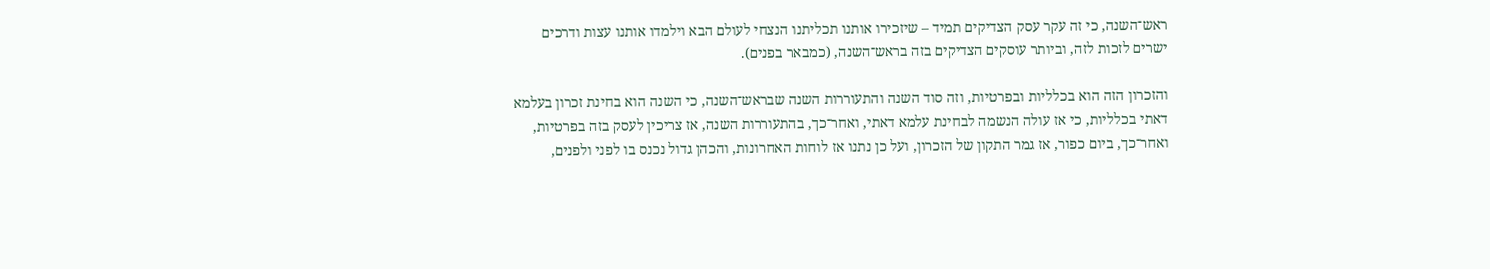ראש־השנה, כי זה עקר עסק הצדיקים תמיד – שיזכירו אותנו תכליתנו הנצחי לעולם הבא וילמדו אותנו עצות ודרכים ישרים לזכות לזה, וביותר עוסקים הצדיקים בזה בראש־השנה, (כמבאר בפנים).

והזכרון הזה הוא בכלליות ובפרטיות, וזה סוד השנה והתעוררות השנה שבראש־השנה, כי השנה הוא בחינת זכרון בעלמא דאתי בכלליות, כי אז עולה הנשמה לבחינת עלמא דאתי, ואחר־כך, בהתעוררות השנה, אז צריכין לעסק בזה בפרטיות, ואחר־כך, ביום כפור, אז גמר התקון של הזכרון, ועל כן נתנו אז לוחות האחרונות, והכהן גדול נכנס בו לפני ולפנים,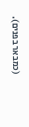(כמבאר בפנים).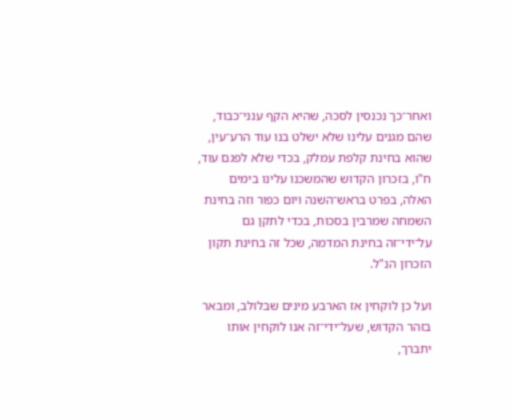ואחר־כך נכנסין לסכה, שהיא הקף ענני־כבוד, שהם מגנים עלינו שלא ישלט בנו עוד הרע־עין, שהוא בחינת קלפת עמלק, בכדי שלא לפגם עוד, ח"ו, בזכרון הקדוש שהמשכנו עלינו בימים האלה, בפרט בראש־השנה ויום כפור וזה בחינת השמחה שמרבין בסכות, בכדי לתקן גם על־ידי־זה בחינת המדמה, שכל זה בחינת תקון הזכרון הנ"ל.

ועל כן לוקחין אז הארבע מינים שבלולב, ומבאר בזהר הקדוש, שעל־ידי־זה אנו לוקחין אותו יתברך,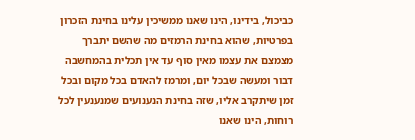כביכול, בידינו, הינו שאנו ממשיכין עלינו בחינת הזכרון בפרטיות, שהוא בחינת הרמזים מה שהשם יתברך מצמצם את עצמו מאין סוף עד אין תכלית בהמחשבה דבור ומעשה שבכל יום, ומרמז להאדם בכל מקום ובכל זמן שיתקרב אליו, שזה בחינת הנענועים שמנענעין לכל רוחות, הינו שאנו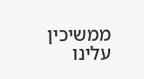ממשיכין עלינו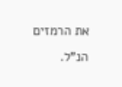את הרמזים הנ"ל.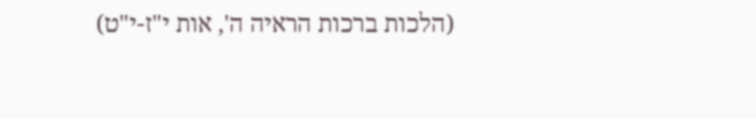(הלכות ברכות הראיה ה', אות י"ז-י"ט)